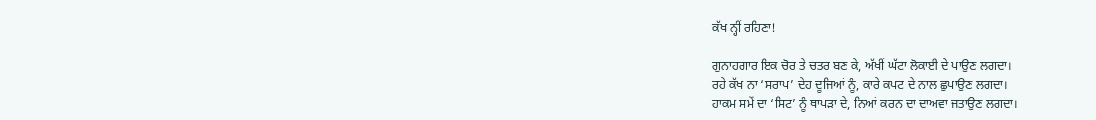ਕੱਖ ਨ੍ਹੀਂ ਰਹਿਣਾ!

ਗੁਨਾਹਗਾਰ ਇਕ ਚੋਰ ਤੇ ਚਤਰ ਬਣ ਕੇ, ਅੱਖੀਂ ਘੱਟਾ ਲੋਕਾਈ ਦੇ ਪਾਉਣ ਲਗਦਾ।
ਰਹੇ ਕੱਖ ਨਾ ‘ਸਰਾਪ’ ਦੇਹ ਦੂਜਿਆਂ ਨੂੰ, ਕਾਰੇ ਕਪਟ ਦੇ ਨਾਲ ਛੁਪਾਉਣ ਲਗਦਾ।
ਹਾਕਮ ਸਮੇਂ ਦਾ ‘ਸਿਟ’ ਨੂੰ ਥਾਪੜਾ ਦੇ, ਨਿਆਂ ਕਰਨ ਦਾ ਦਾਅਵਾ ਜਤਾਉਣ ਲਗਦਾ।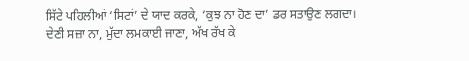ਸਿੱਟੇ ਪਹਿਲੀਆਂ ‘ਸਿਟਾਂ’ ਦੇ ਯਾਦ ਕਰਕੇ, ‘ਕੁਝ ਨਾ ਹੋਣ ਦਾ’ ਡਰ ਸਤਾਉਣ ਲਗਦਾ।
ਦੇਣੀ ਸਜ਼ਾ ਨਾ, ਮੁੱਦਾ ਲਮਕਾਈ ਜਾਣਾ, ਅੱਖ ਰੱਖ ਕੇ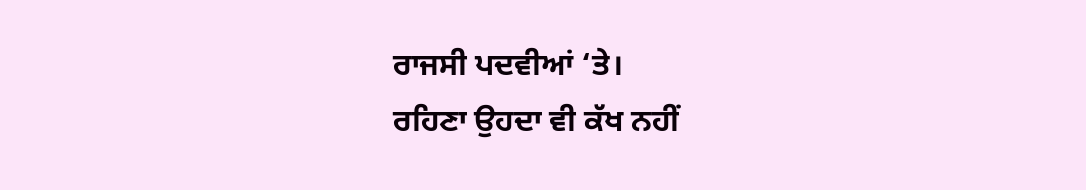ਰਾਜਸੀ ਪਦਵੀਆਂ ‘ਤੇ।
ਰਹਿਣਾ ਉਹਦਾ ਵੀ ਕੱਖ ਨਹੀਂ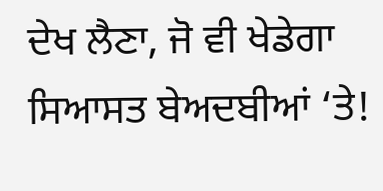ਦੇਖ ਲੈਣਾ, ਜੋ ਵੀ ਖੇਡੇਗਾ ਸਿਆਸਤ ਬੇਅਦਬੀਆਂ ‘ਤੇ!